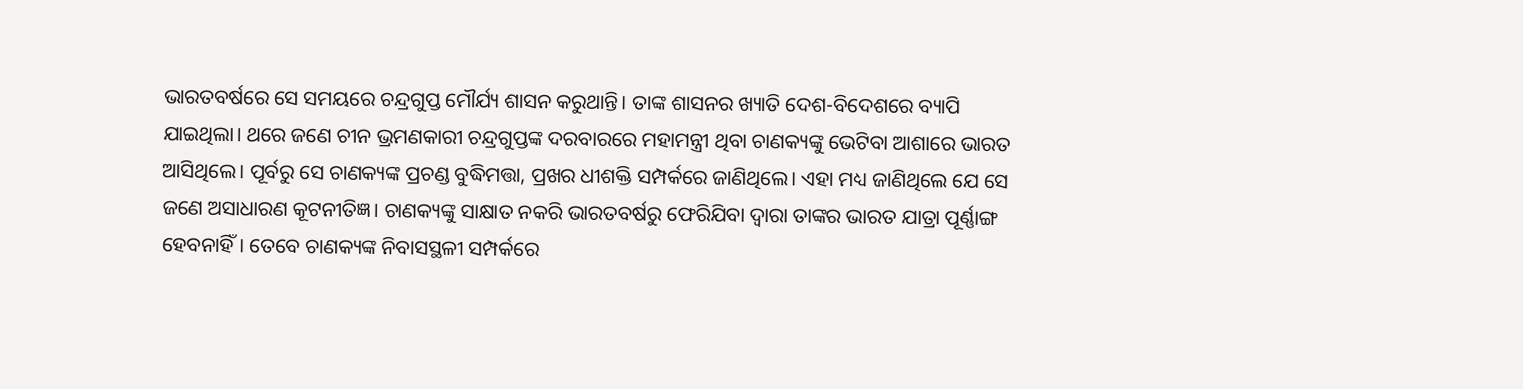ଭାରତବର୍ଷରେ ସେ ସମୟରେ ଚନ୍ଦ୍ରଗୁପ୍ତ ମୌର୍ଯ୍ୟ ଶାସନ କରୁଥାନ୍ତି। ତାଙ୍କ ଶାସନର ଖ୍ୟାତି ଦେଶ-ବିଦେଶରେ ବ୍ୟାପି ଯାଇଥିଲା। ଥରେ ଜଣେ ଚୀନ ଭ୍ରମଣକାରୀ ଚନ୍ଦ୍ରଗୁପ୍ତଙ୍କ ଦରବାରରେ ମହାମନ୍ତ୍ରୀ ଥିବା ଚାଣକ୍ୟଙ୍କୁ ଭେଟିବା ଆଶାରେ ଭାରତ ଆସିଥିଲେ। ପୂର୍ବରୁ ସେ ଚାଣକ୍ୟଙ୍କ ପ୍ରଚଣ୍ଡ ବୁଦ୍ଧିମତ୍ତା, ପ୍ରଖର ଧୀଶକ୍ତି ସମ୍ପର୍କରେ ଜାଣିଥିଲେ। ଏହା ମଧ୍ୟ ଜାଣିଥିଲେ ଯେ ସେ ଜଣେ ଅସାଧାରଣ କୂଟନୀତିଜ୍ଞ। ଚାଣକ୍ୟଙ୍କୁ ସାକ୍ଷାତ ନକରି ଭାରତବର୍ଷରୁ ଫେରିଯିବା ଦ୍ବାରା ତାଙ୍କର ଭାରତ ଯାତ୍ରା ପୂର୍ଣ୍ଣାଙ୍ଗ ହେବନାହିଁ। ତେବେ ଚାଣକ୍ୟଙ୍କ ନିବାସସ୍ଥଳୀ ସମ୍ପର୍କରେ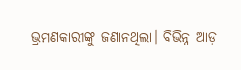ଭ୍ରମଣକାରୀଙ୍କୁ ଜଣାନଥିଲା। ବିଭିନ୍ନ ଆଡ଼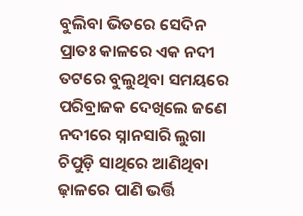ବୁଲିବା ଭିତରେ ସେଦିନ ପ୍ରାତଃ କାଳରେ ଏକ ନଦୀ ତଟରେ ବୁଲୁଥିବା ସମୟରେ ପରିବ୍ରାଜକ ଦେଖିଲେ ଜଣେ ନଦୀରେ ସ୍ନାନସାରି ଲୁଗା ଚିପୁଡ଼ି ସାଥିରେ ଆଣିଥିବା ଢ଼ାଳରେ ପାଣି ଭର୍ତ୍ତି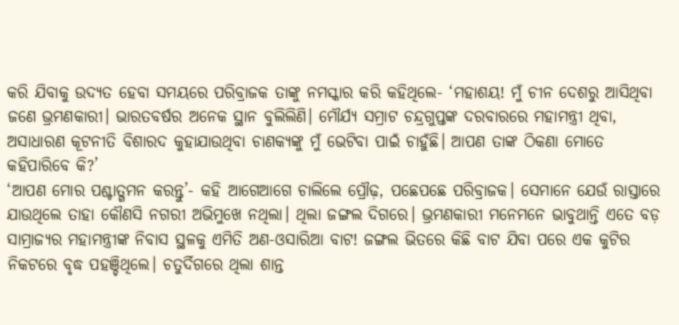କରି ଯିବାକୁ ଉଦ୍ୟତ ହେବା ସମୟରେ ପରିବ୍ରାଜକ ତାଙ୍କୁ ନମସ୍କାର କରି କହିଥିଲେ- ‘ମହାଶୟ! ମୁଁ ଚୀନ ଦେଶରୁ ଆସିଥିବା ଜଣେ ଭ୍ରମଣକାରୀ। ଭାରତବର୍ଷର ଅନେକ ସ୍ଥାନ ବୁଲିଲିଣି। ମୌର୍ଯ୍ୟ ସମ୍ରାଟ ଚନ୍ଦ୍ରଗୁପ୍ତଙ୍କ ଦରବାରରେ ମହାମନ୍ତ୍ରୀ ଥିବା, ଅସାଧାରଣ କୂଟନୀତି ବିଶାରଦ କୁହାଯାଉଥିବା ଚାଣକ୍ୟଙ୍କୁ ମୁଁ ଭେଟିବା ପାଇଁ ଚାହୁଁଛି। ଆପଣ ତାଙ୍କ ଠିକଣା ମୋତେ କହିପାରିବେ କି?’
‘ଆପଣ ମୋର ପଶ୍ଚାତ୍ଗମନ କରନ୍ତୁ’- କହି ଆଗେଆଗେ ଚାଲିଲେ ପ୍ରୌଢ଼, ପଛେପଛେ ପରିବ୍ରାଜକ। ସେମାନେ ଯେଉଁ ରାସ୍ତାରେ ଯାଉଥିଲେ ତାହା କୌଣସି ନଗରୀ ଅଭିମୁଖେ ନଥିଲା। ଥିଲା ଜଙ୍ଗଲ ଦିଗରେ। ଭ୍ରମଣକାରୀ ମନେମନେ ଭାବୁଥାନ୍ତି ଏତେ ବଡ଼ ସାମ୍ରାଜ୍ୟର ମହାମନ୍ତ୍ରୀଙ୍କ ନିବାସ ସ୍ଥଳକୁ ଏମିତି ଅଣ-ଓସାରିଆ ବାଟ! ଜଙ୍ଗଲ ଭିତରେ କିଛି ବାଟ ଯିବା ପରେ ଏକ କୁଟିର ନିକଟରେ ବୃଦ୍ଧ ପହଞ୍ଚିଥିଲେ। ଚତୁର୍ଦିଗରେ ଥିଲା ଶାନ୍ତ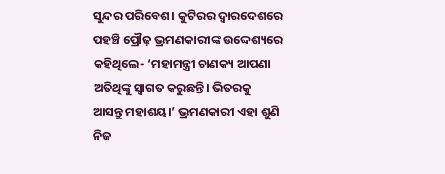ସୁନ୍ଦର ପରିବେଶ। କୁଟିରର ଦ୍ବାରଦେଶରେ ପହଞ୍ଚି ପ୍ରୌଢ଼ ଭ୍ରମଣକାରୀଙ୍କ ଉଦ୍ଦେଶ୍ୟରେ କହିଥିଲେ- ‘ମହାମନ୍ତ୍ରୀ ଚାଣକ୍ୟ ଆପଣା ଅତିଥିଙ୍କୁ ସ୍ବାଗତ କରୁଛନ୍ତି। ଭିତରକୁ ଆସନ୍ତୁ ମହାଶୟ।’ ଭ୍ରମଣକାରୀ ଏହା ଶୁଣି ନିଜ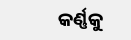କର୍ଣ୍ଣକୁ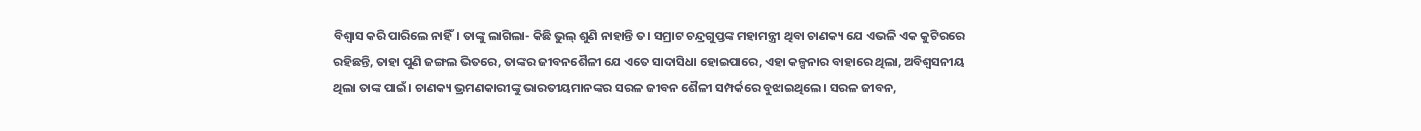ବିଶ୍ବାସ କରି ପାରିଲେ ନାହିଁ। ତାଙ୍କୁ ଲାଗିଲା- କିଛି ଭୁଲ୍ ଶୁଣି ନାହାନ୍ତି ତ। ସମ୍ରାଟ ଚନ୍ଦ୍ରଗୁପ୍ତଙ୍କ ମହାମନ୍ତ୍ରୀ ଥିବା ଚାଣକ୍ୟ ଯେ ଏଭଳି ଏକ କୁଟିରରେ ରହିଛନ୍ତି, ତାହା ପୁଣି ଜଙ୍ଗଲ ଭିତରେ, ତାଙ୍କର ଜୀବନଶୈଳୀ ଯେ ଏତେ ସାଦାସିଧା ହୋଇପାରେ, ଏହା କଳ୍ପନାର ବାହାରେ ଥିଲା, ଅବିଶ୍ବସନୀୟ ଥିଲା ତାଙ୍କ ପାଇଁ। ଚାଣକ୍ୟ ଭ୍ରମଣକାରୀଙ୍କୁ ଭାରତୀୟମାନଙ୍କର ସରଳ ଜୀବନ ଶୈଳୀ ସମ୍ପର୍କରେ ବୁଝାଇଥିଲେ। ସରଳ ଜୀବନ,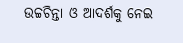ଉଚ୍ଚଚିନ୍ତା ଓ ଆଦର୍ଶକୁ ନେଇ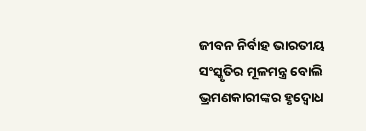ଜୀବନ ନିର୍ବାହ ଭାରତୀୟ ସଂସ୍କୃତିର ମୂଳମନ୍ତ୍ର ବୋଲି ଭ୍ରମଣକାରୀଙ୍କର ହୃଦ୍ବୋଧ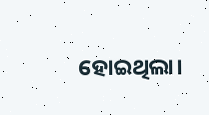ହୋଇଥିଲା।